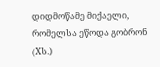დიდმოწამე მიქაელი, რომელსა ეწოდა გობრონ (Xს.)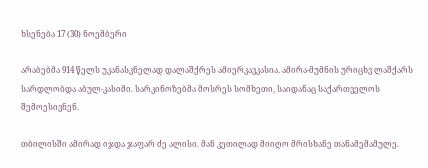ხსენება 17 (30) ნოემბერი

არაბებმა 914 წელს უკანასკნელად დალაშქრეს ამიერკავკასია. ამირა-მუმნის ურიცხვ ლაშქარს სარდლობდა აბულ-კასიმი. სარკინოზებმა მოსრეს სომხეთი, საიდანაც საქართველოს შემოესივნენ.

თბილისში ამირად იჯდა ჯაფარ ძე ალისი. მან კეთილად მიიღო მრისხანე თანამემამულე.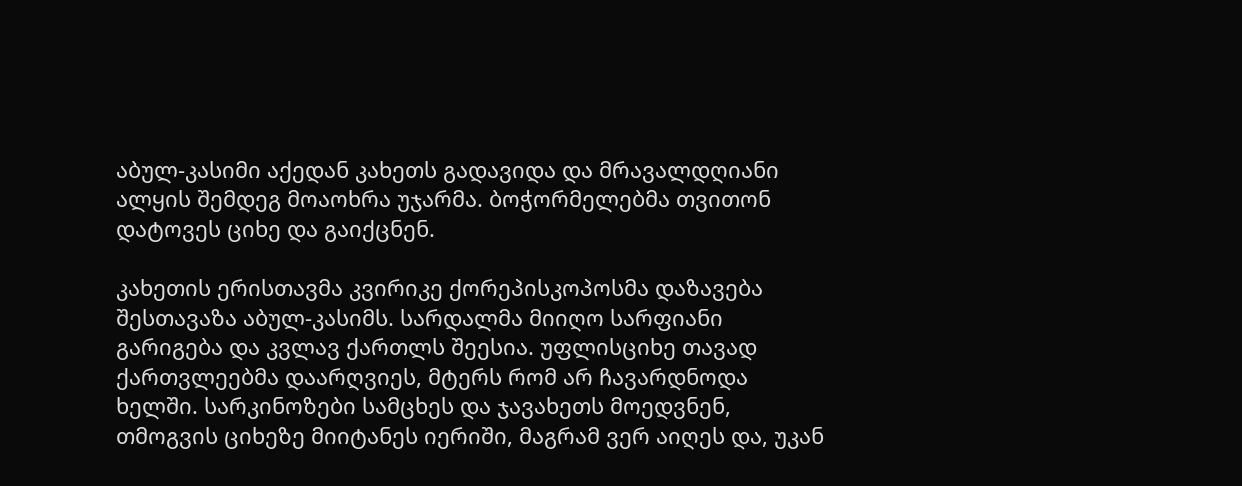აბულ-კასიმი აქედან კახეთს გადავიდა და მრავალდღიანი ალყის შემდეგ მოაოხრა უჯარმა. ბოჭორმელებმა თვითონ დატოვეს ციხე და გაიქცნენ.

კახეთის ერისთავმა კვირიკე ქორეპისკოპოსმა დაზავება შესთავაზა აბულ-კასიმს. სარდალმა მიიღო სარფიანი გარიგება და კვლავ ქართლს შეესია. უფლისციხე თავად ქართვლეებმა დაარღვიეს, მტერს რომ არ ჩავარდნოდა ხელში. სარკინოზები სამცხეს და ჯავახეთს მოედვნენ, თმოგვის ციხეზე მიიტანეს იერიში, მაგრამ ვერ აიღეს და, უკან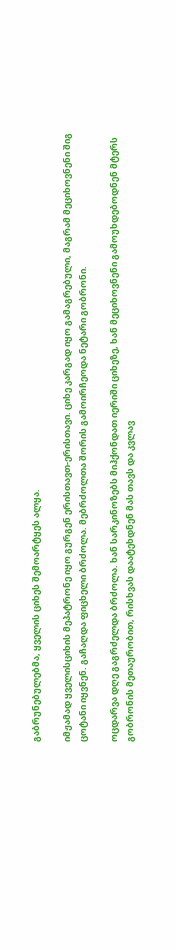გაბრუნებულებმა, ყველის ციხეს შემოარტყეს ალყა.

იმჟამად ყველისციხის მეპატრონე იყო გურგენ ერისთავთ-ერისთავი. ციხე კარგად იყო გამაგრებული, მაგრამ მეციხოვნენი შიგ ცოტანი იყვნენ. გაჩაღდა ფიცხელი ბრძოლა. მებრძოლთა შორის გამოირჩეოდა ნეტარი გობრონი.

ოცდარვა დღე გაგრძელდა ბრძოლა. ხან სარკინოზებს მიჰქონდათ იერიში ციხეზე, ხან მეციხოვნენი გამოუხდებოდნენ მტერს გობრონის მეთაურობით, რისხვას დაატეხდნენ მას თავს და კვლავ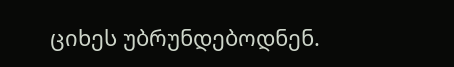ციხეს უბრუნდებოდნენ.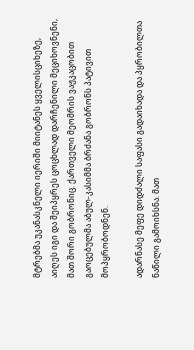მტრებმა უკანასკნელი იერიში მიიტანეს ყველისციხეზე, აიღეს იგი და შეიპყრეს ცოცხლად დარჩენილი მეციხოვნენი, მათ შორი გობრონიც. ქართველი მეომრის ვაჟკაცობით გაოცებულმა აბულ-კასიმმა ბრძანა გობრონს პატივით მოპყრობოდნენ.

ადარნასე მეფე დიდძალი საფასი გადაიხადა და პყრობილთა ნაწილი გამოიხსნა. მათ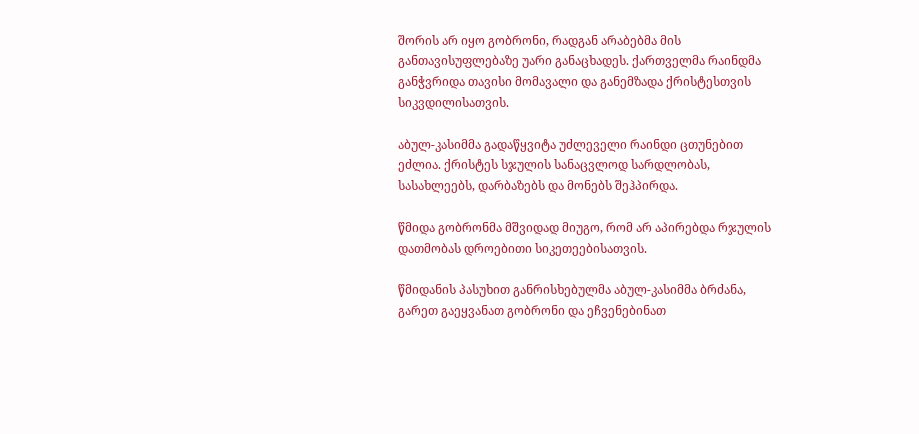შორის არ იყო გობრონი, რადგან არაბებმა მის განთავისუფლებაზე უარი განაცხადეს. ქართველმა რაინდმა განჭვრიდა თავისი მომავალი და განემზადა ქრისტესთვის სიკვდილისათვის.

აბულ-კასიმმა გადაწყვიტა უძლეველი რაინდი ცთუნებით ეძლია. ქრისტეს სჯულის სანაცვლოდ სარდლობას, სასახლეებს, დარბაზებს და მონებს შეჰპირდა.

წმიდა გობრონმა მშვიდად მიუგო, რომ არ აპირებდა რჯულის დათმობას დროებითი სიკეთეებისათვის.

წმიდანის პასუხით განრისხებულმა აბულ-კასიმმა ბრძანა, გარეთ გაეყვანათ გობრონი და ეჩვენებინათ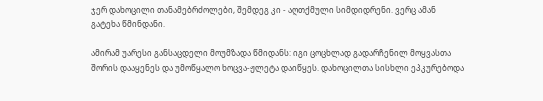ჯერ დახოცილი თანამებრძოლები, შემდეგ კი - აღთქმული სიმდიდრენი. ვერც ამან გატეხა წმინდანი.

ამირამ უარესი განსაცდელი მოუმზადა წმიდანს: იგი ცოცხლად გადარჩენილ მოყვასთა შორის დააყენეს და უმოწყალო ხოცვა-ჟლეტა დაიწყეს. დახოცილთა სისხლი ეპკურებოდა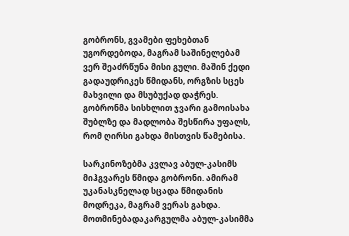გობრონს, გვამები ფეხებთან უგორდებოდა, მაგრამ საშინელებამ ვერ შეაძრწუნა მისი გული. მაშინ ქედი გადაუდრიკეს წმიდანს, ორგზის სცეს მახვილი და მსუბუქად დაჭრეს. გობრონმა სისხლით ჯვარი გამოისახა შუბლზე და მადლობა შესწირა უფალს, რომ ღირსი გახდა მისთვის წამებისა.

სარკინოზებმა კვლავ აბულ-კასიმს მიჰგვარეს წმიდა გობრონი. ამირამ უკანასკნელად სცადა წმიდანის მოდრეკა, მაგრამ ვერას გახდა. მოთმინებადაკარგულმა აბულ-კასიმმა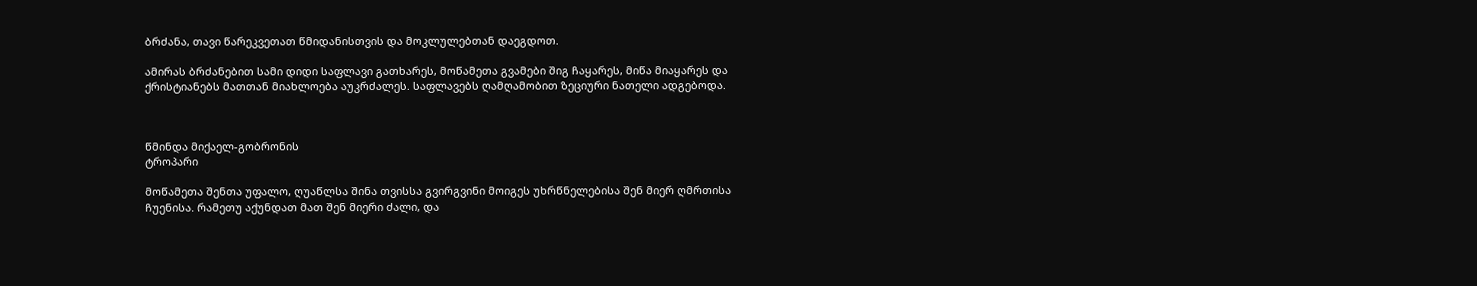ბრძანა, თავი წარეკვეთათ წმიდანისთვის და მოკლულებთან დაეგდოთ.

ამირას ბრძანებით სამი დიდი საფლავი გათხარეს, მოწამეთა გვამები შიგ ჩაყარეს, მიწა მიაყარეს და ქრისტიანებს მათთან მიახლოება აუკრძალეს. საფლავებს ღამღამობით ზეციური ნათელი ადგებოდა.



წმინდა მიქაელ-გობრონის
ტროპარი

მოწამეთა შენთა უფალო, ღუაწლსა შინა თვისსა გვირგვინი მოიგეს უხრწნელებისა შენ მიერ ღმრთისა ჩუენისა. რამეთუ აქუნდათ მათ შენ მიერი ძალი, და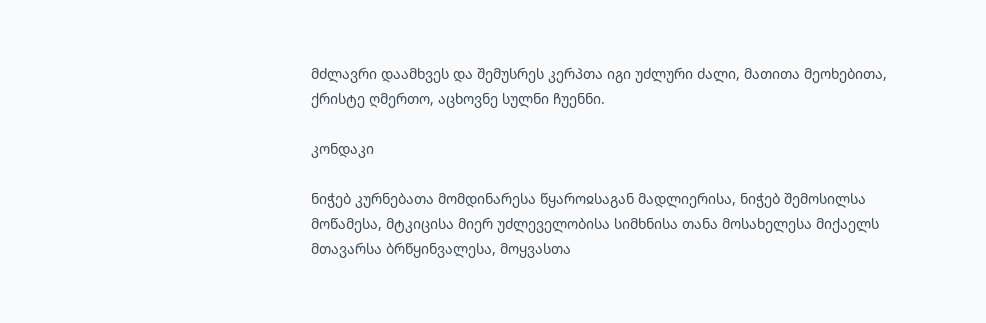მძლავრი დაამხვეს და შემუსრეს კერპთა იგი უძლური ძალი, მათითა მეოხებითა, ქრისტე ღმერთო, აცხოვნე სულნი ჩუენნი.

კონდაკი

ნიჭებ კურნებათა მომდინარესა წყაროჲსაგან მადლიერისა, ნიჭებ შემოსილსა მოწამესა, მტკიცისა მიერ უძლეველობისა სიმხნისა თანა მოსახელესა მიქაელს მთავარსა ბრწყინვალესა, მოყვასთა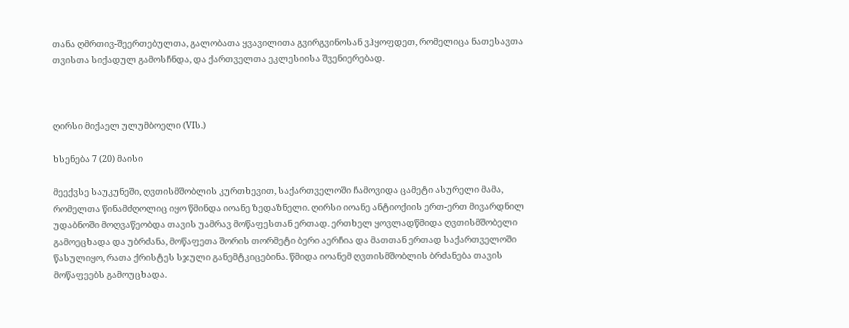თანა ღმრთივ-შეერთებულთა, გალობათა ყვავილითა გვირგვინოსან ვჰყოფდეთ, რომელიცა ნათესავთა თვისთა სიქადულ გამოსჩნდა, და ქართველთა ეკლესიისა შვენიერებად.



ღირსი მიქაელ ულუმბოელი (VIს.)

ხსენება 7 (20) მაისი

მეექვსე საუკუნეში, ღვთისმშობლის კურთხევით, საქართველოში ჩამოვიდა ცამეტი ასურელი მამა, რომელთა წინამძღოლიც იყო წმინდა იოანე ზედაზნელი. ღირსი იოანე ანტიოქიის ერთ-ერთ მივარდნილ უდაბნოში მოღვაწეობდა თავის უამრავ მოწაფესთან ერთად. ერთხელ ყოვლადწმიდა ღვთისმშობელი გამოეცხადა და უბრძანა, მოწაფეთა შორის თორმეტი ბერი აერჩია და მათთან ერთად საქართველოში წასულიყო, რათა ქრისტეს სჯული განემტკიცებინა. წმიდა იოანემ ღვთისმშობლის ბრძანება თავის მოწაფეებს გამოუცხადა.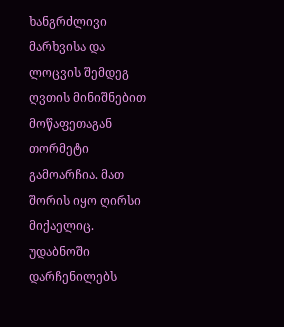ხანგრძლივი მარხვისა და ლოცვის შემდეგ ღვთის მინიშნებით მოწაფეთაგან თორმეტი გამოარჩია. მათ შორის იყო ღირსი მიქაელიც. უდაბნოში დარჩენილებს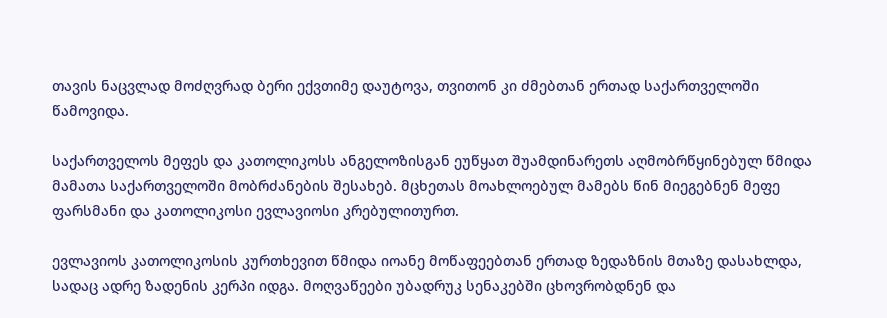თავის ნაცვლად მოძღვრად ბერი ექვთიმე დაუტოვა, თვითონ კი ძმებთან ერთად საქართველოში წამოვიდა.

საქართველოს მეფეს და კათოლიკოსს ანგელოზისგან ეუწყათ შუამდინარეთს აღმობრწყინებულ წმიდა მამათა საქართველოში მობრძანების შესახებ. მცხეთას მოახლოებულ მამებს წინ მიეგებნენ მეფე ფარსმანი და კათოლიკოსი ევლავიოსი კრებულითურთ.

ევლავიოს კათოლიკოსის კურთხევით წმიდა იოანე მოწაფეებთან ერთად ზედაზნის მთაზე დასახლდა, სადაც ადრე ზადენის კერპი იდგა. მოღვაწეები უბადრუკ სენაკებში ცხოვრობდნენ და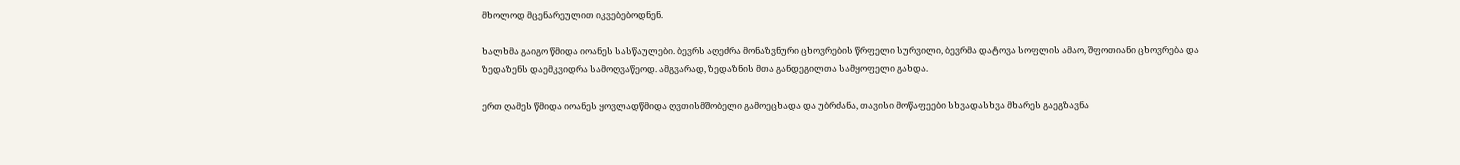მხოლოდ მცენარეულით იკვებებოდნენ.

ხალხმა გაიგო წმიდა იოანეს სასწაულები. ბევრს აღეძრა მონაზვნური ცხოვრების წრფელი სურვილი, ბევრმა დატოვა სოფლის ამაო, შფოთიანი ცხოვრება და ზედაზენს დაემკვიდრა სამოღვაწეოდ. ამგვარად, ზედაზნის მთა განდეგილთა სამყოფელი გახდა.

ერთ ღამეს წმიდა იოანეს ყოვლადწმიდა ღვთისმშობელი გამოეცხადა და უბრძანა, თავისი მოწაფეები სხვადასხვა მხარეს გაეგზავნა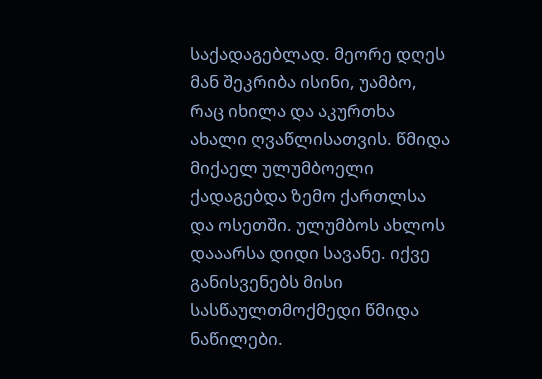საქადაგებლად. მეორე დღეს მან შეკრიბა ისინი, უამბო, რაც იხილა და აკურთხა ახალი ღვაწლისათვის. წმიდა მიქაელ ულუმბოელი ქადაგებდა ზემო ქართლსა და ოსეთში. ულუმბოს ახლოს დააარსა დიდი სავანე. იქვე განისვენებს მისი სასწაულთმოქმედი წმიდა ნაწილები.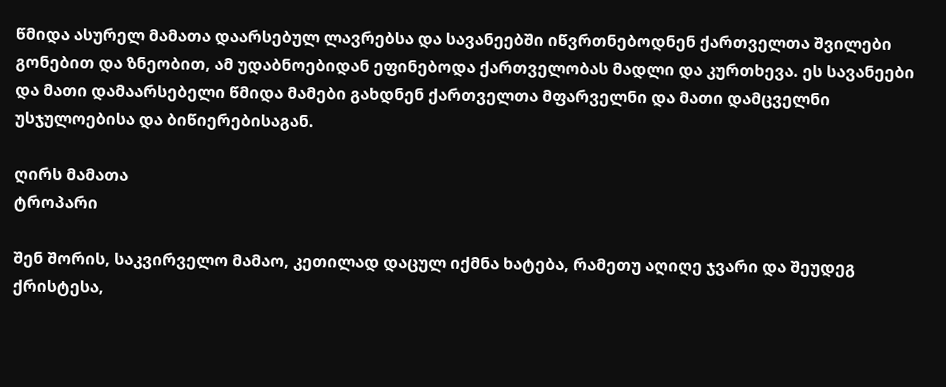წმიდა ასურელ მამათა დაარსებულ ლავრებსა და სავანეებში იწვრთნებოდნენ ქართველთა შვილები გონებით და ზნეობით, ამ უდაბნოებიდან ეფინებოდა ქართველობას მადლი და კურთხევა. ეს სავანეები და მათი დამაარსებელი წმიდა მამები გახდნენ ქართველთა მფარველნი და მათი დამცველნი უსჯულოებისა და ბიწიერებისაგან.

ღირს მამათა
ტროპარი

შენ შორის, საკვირველო მამაო, კეთილად დაცულ იქმნა ხატება, რამეთუ აღიღე ჯვარი და შეუდეგ ქრისტესა,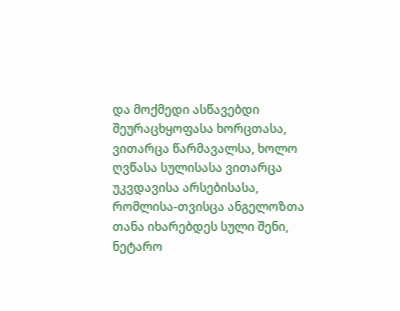და მოქმედი ასწავებდი შეურაცხყოფასა ხორცთასა, ვითარცა წარმავალსა, ხოლო ღვწასა სულისასა ვითარცა უკვდავისა არსებისასა, რომლისა-თვისცა ანგელოზთა თანა იხარებდეს სული შენი, ნეტარო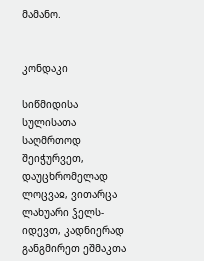მამანო.


კონდაკი

სიწმიდისა სულისათა საღმრთოდ შეიჭურვეთ, დაუცხრომელად ლოცვაჲ, ვითარცა ლახუარი ჴელს-იდევთ, კადნიერად განგმირეთ ეშმაკთა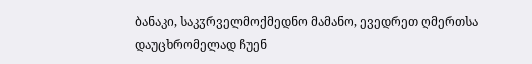ბანაკი, საკჳრველმოქმედნო მამანო, ევედრეთ ღმერთსა დაუცხრომელად ჩუენ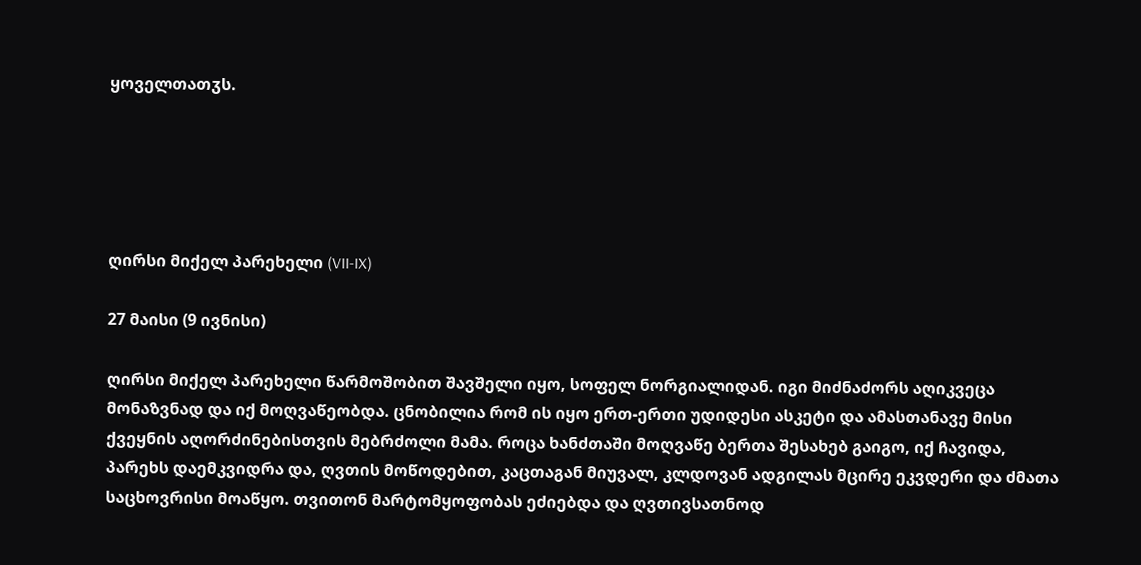ყოველთათჳს.





ღირსი მიქელ პარეხელი (VII-IX)

27 მაისი (9 ივნისი)

ღირსი მიქელ პარეხელი წარმოშობით შავშელი იყო, სოფელ ნორგიალიდან. იგი მიძნაძორს აღიკვეცა მონაზვნად და იქ მოღვაწეობდა. ცნობილია რომ ის იყო ერთ-ერთი უდიდესი ასკეტი და ამასთანავე მისი ქვეყნის აღორძინებისთვის მებრძოლი მამა. როცა ხანძთაში მოღვაწე ბერთა შესახებ გაიგო, იქ ჩავიდა, პარეხს დაემკვიდრა და, ღვთის მოწოდებით, კაცთაგან მიუვალ, კლდოვან ადგილას მცირე ეკვდერი და ძმათა საცხოვრისი მოაწყო. თვითონ მარტომყოფობას ეძიებდა და ღვთივსათნოდ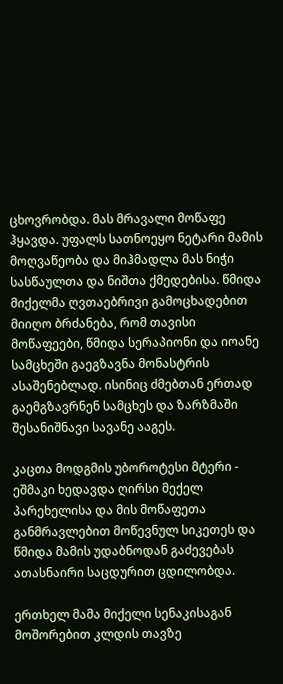ცხოვრობდა. მას მრავალი მოწაფე ჰყავდა. უფალს სათნოეყო ნეტარი მამის მოღვაწეობა და მიჰმადლა მას ნიჭი სასწაულთა და ნიშთა ქმედებისა. წმიდა მიქელმა ღვთაებრივი გამოცხადებით მიიღო ბრძანება, რომ თავისი მოწაფეები, წმიდა სერაპიონი და იოანე სამცხეში გაეგზავნა მონასტრის ასაშენებლად. ისინიც ძმებთან ერთად გაემგზავრნენ სამცხეს და ზარზმაში შესანიშნავი სავანე ააგეს.

კაცთა მოდგმის უბოროტესი მტერი - ეშმაკი ხედავდა ღირსი მექელ პარეხელისა და მის მოწაფეთა განმრავლებით მოწევნულ სიკეთეს და წმიდა მამის უდაბნოდან გაძევებას ათასნაირი საცდურით ცდილობდა.

ერთხელ მამა მიქელი სენაკისაგან მოშორებით კლდის თავზე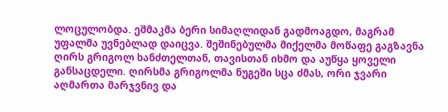ლოცულობდა. ეშმაკმა ბერი სიმაღლიდან გადმოაგდო, მაგრამ უფალმა უვნებლად დაიცვა. შეშინებულმა მიქელმა მოწაფე გაგზავნა ღირს გრიგოლ ხანძთელთან, თავისთან იხმო და აუწყა ყოველი განსაცდელი. ღირსმა გრიგოლმა ნუგეში სცა ძმას, ორი ჯვარი აღმართა მარჯვნივ და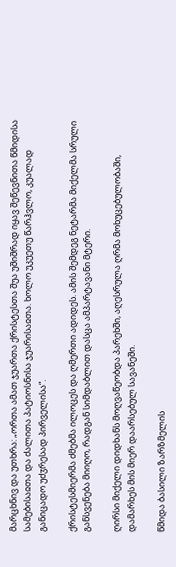მარცხნივ და უთხრა: „ორთა ამათ ჯუართა ქრისტესთა შუა უშიშრად იყავ შეწევნითა წმიდისა სამებისაჲთა და ძალითა პატიოსნისა ჯუარისაჲთა. ხოლო უკუეთუ წარჰვლო, კუალად განიცადო უძჳრესად პირველისა“.

ქრისტესმიერმა ძმებმა ილოცეს და ღმერთი ადიდეს. ამის შემდეგ ნეტარმა მიქელმა სრული განსვენება მიიღო, რადგან სიმდაბლით დასცა ამპარტავანი მტერი.

ღირსი მიქელი დიდხანს მოღვაწეობდა პარეხში, აღესრულა ღრმა მოხუცებულობაში, დამარხეს მის მიერ დაარსებულ სავანეში.

წმიდა ბასილი ზარზმელის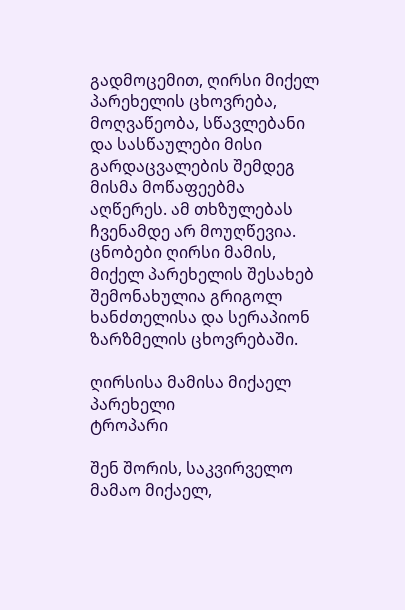გადმოცემით, ღირსი მიქელ პარეხელის ცხოვრება, მოღვაწეობა, სწავლებანი და სასწაულები მისი გარდაცვალების შემდეგ მისმა მოწაფეებმა აღწერეს. ამ თხზულებას ჩვენამდე არ მოუღწევია. ცნობები ღირსი მამის, მიქელ პარეხელის შესახებ შემონახულია გრიგოლ ხანძთელისა და სერაპიონ ზარზმელის ცხოვრებაში.

ღირსისა მამისა მიქაელ პარეხელი
ტროპარი

შენ შორის, საკვირველო მამაო მიქაელ,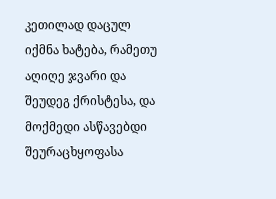კეთილად დაცულ იქმნა ხატება, რამეთუ აღიღე ჯვარი და შეუდეგ ქრისტესა, და მოქმედი ასწავებდი შეურაცხყოფასა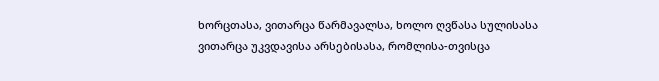ხორცთასა, ვითარცა წარმავალსა, ხოლო ღვწასა სულისასა ვითარცა უკვდავისა არსებისასა, რომლისა-თვისცა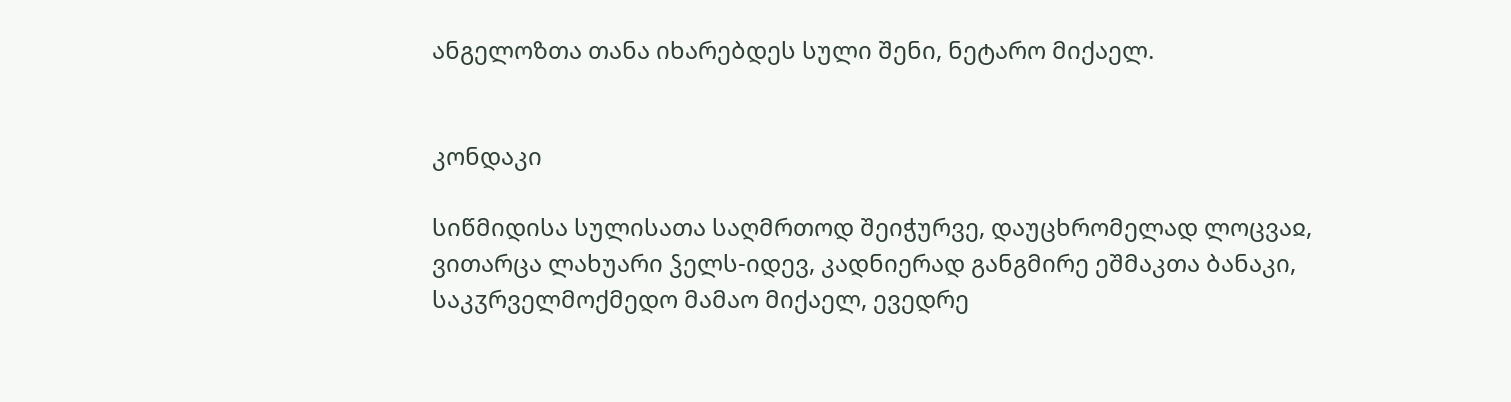ანგელოზთა თანა იხარებდეს სული შენი, ნეტარო მიქაელ.


კონდაკი

სიწმიდისა სულისათა საღმრთოდ შეიჭურვე, დაუცხრომელად ლოცვაჲ, ვითარცა ლახუარი ჴელს-იდევ, კადნიერად განგმირე ეშმაკთა ბანაკი, საკჳრველმოქმედო მამაო მიქაელ, ევედრე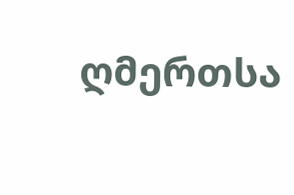ღმერთსა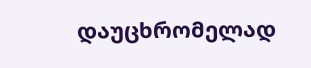დაუცხრომელად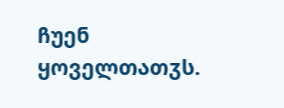ჩუენ ყოველთათჳს.